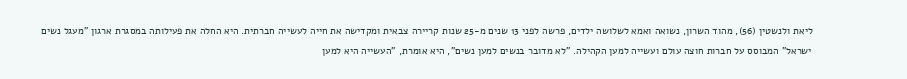ליאת ולנשטין (56), מהוד השרון, נשואה ואמא לשלושה ילדים, פרשה לפני 13 שנים מ-25 שנות קריירה צבאית ומקדישה את חייה לעשייה חברתית. היא החלה את פעילותה במסגרת ארגון "מעגל נשים ישראל" המבוסס על חברות חוצה עולם ועשייה למען הקהילה. "לא מדובר בנשים למען נשים", היא אומרת, "העשייה היא למען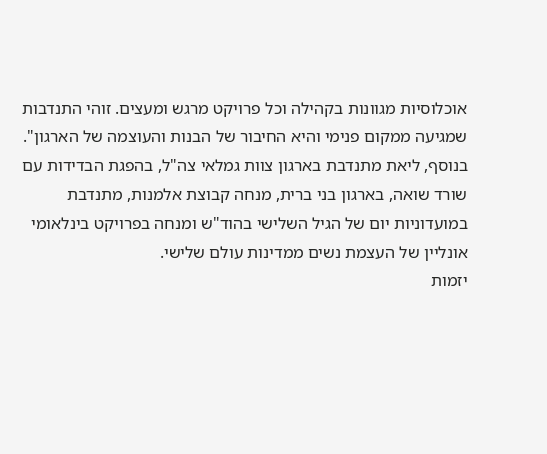אוכלוסיות מגוונות בקהילה וכל פרויקט מרגש ומעצים. זוהי התנדבות שמגיעה ממקום פנימי והיא החיבור של הבנות והעוצמה של הארגון".
בנוסף, ליאת מתנדבת בארגון צוות גמלאי צה"ל, בהפגת הבדידות עם שורד שואה, בארגון בני ברית, מנחה קבוצת אלמנות, מתנדבת במועדוניות יום של הגיל השלישי בהוד"ש ומנחה בפרויקט בינלאומי אונליין של העצמת נשים ממדינות עולם שלישי.
יזמות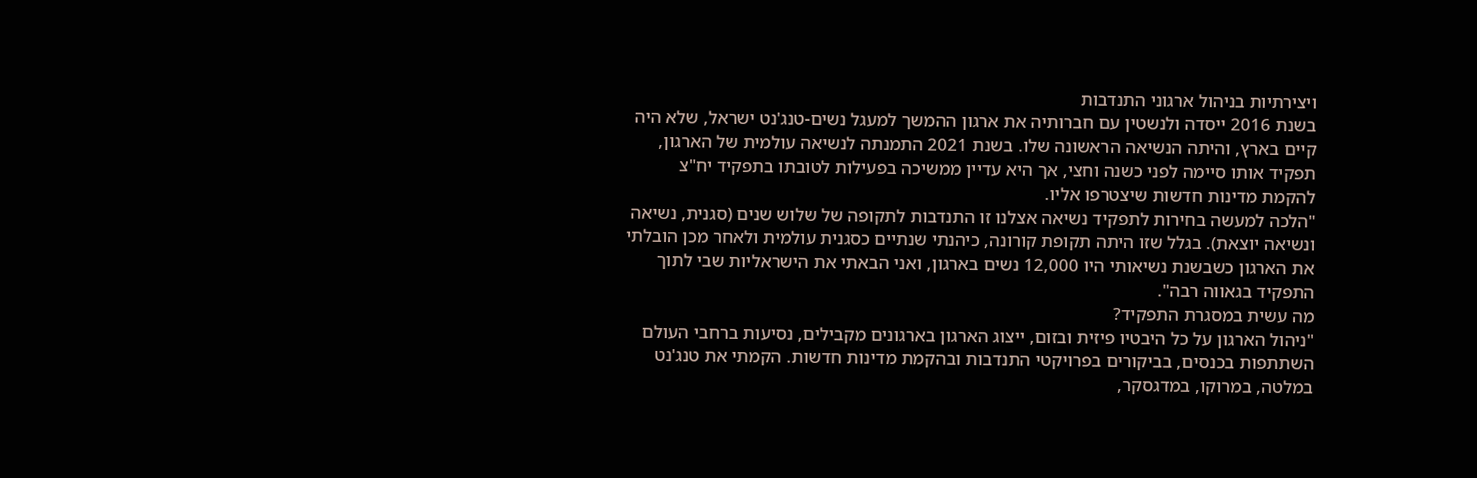ויצירתיות בניהול ארגוני התנדבות
בשנת 2016 ייסדה ולנשטין עם חברותיה את ארגון ההמשך למעגל נשים-טנג'נט ישראל, שלא היה קיים בארץ, והיתה הנשיאה הראשונה שלו. בשנת 2021 התמנתה לנשיאה עולמית של הארגון, תפקיד אותו סיימה לפני כשנה וחצי, אך היא עדיין ממשיכה בפעילות לטובתו בתפקיד יח"צ להקמת מדינות חדשות שיצטרפו אליו.
"הלכה למעשה בחירות לתפקיד נשיאה אצלנו זו התנדבות לתקופה של שלוש שנים (סגנית, נשיאה ונשיאה יוצאת). בגלל שזו היתה תקופת קורונה, כיהנתי שנתיים כסגנית עולמית ולאחר מכן הובלתי את הארגון כשבשנת נשיאותי היו 12,000 נשים בארגון, ואני הבאתי את הישראליות שבי לתוך התפקיד בגאווה רבה".
מה עשית במסגרת התפקיד?
"ניהול הארגון על כל היבטיו פיזית ובזום, ייצוג הארגון בארגונים מקבילים, נסיעות ברחבי העולם השתתפות בכנסים, בביקורים בפרויקטי התנדבות ובהקמת מדינות חדשות. הקמתי את טנג'נט במלטה, במרוקו, במדגסקר,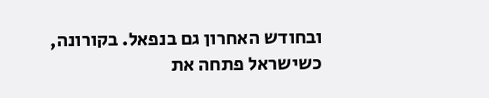ובחודש האחרון גם בנפאל. בקורונה, כשישראל פתחה את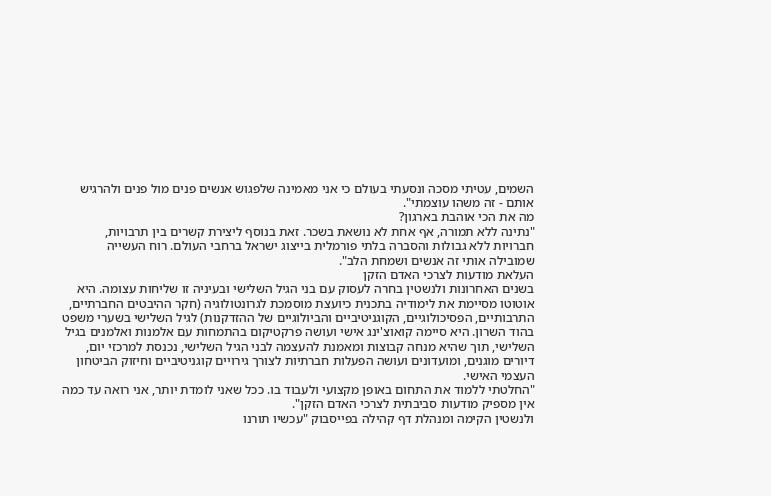השמים, עטיתי מסכה ונסעתי בעולם כי אני מאמינה שלפגוש אנשים פנים מול פנים ולהרגיש אותם - זה משהו עוצמתי".
מה את הכי אוהבת בארגון?
"נתינה ללא תמורה, אף אחת לא נושאת בשכר. זאת בנוסף ליצירת קשרים בין תרבויות, חברויות ללא גבולות והסברה בלתי פורמלית בייצוג ישראל ברחבי העולם. רוח העשייה שמובילה אותי זה אנשים ושמחת הלב".
העלאת מודעות לצרכי האדם הזקן
בשנים האחרונות ולנשטין בחרה לעסוק עם בני הגיל השלישי ובעיניה זו שליחות עצומה. היא אוטוטו מסיימת את לימודיה בתכנית כיועצת מוסמכת לגרונטולוגיה (חקר ההיבטים החברתיים, התרבותיים, הפסיכולוגיים, הקוגניטיביים והביולוגיים של ההזדקנות) לגיל השלישי בשערי משפט בהוד השרון. היא סיימה קואוצ'ינג אישי ועושה פרקטיקום בהתמחות עם אלמנות ואלמנים בגיל השלישי, תוך שהיא מנחה קבוצות ומאמנת להעצמה לבני הגיל השלישי, נכנסת למרכזי יום, דיורים מוגנים, ומועדונים ועושה הפעלות חברתיות לצורך גירויים קוגניטיביים וחיזוק הביטחון העצמי האישי.
"החלטתי ללמוד את התחום באופן מקצועי ולעבוד בו. ככל שאני לומדת יותר, אני רואה עד כמה אין מספיק מודעות סביבתית לצרכי האדם הזקן".
ולנשטין הקימה ומנהלת דף קהילה בפייסבוק "עכשיו תורנו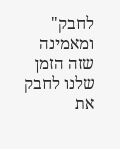לחבק" ומאמינה שזה הזמן שלנו לחבק את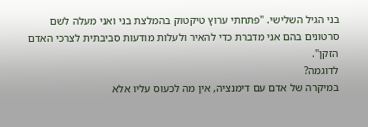בני הגיל השלישי. "פתחתי ערוץ טיקטוק בהמלצת בני ואני מעלה לשם סרטונים בהם אני מדברת כדי להאיר ולעלות מודעות סביבתית לצרכי האדם הזקן".
לדוגמה?
במיקרה של אדם עם דימנציה, אין מה לכעוס עליו אלא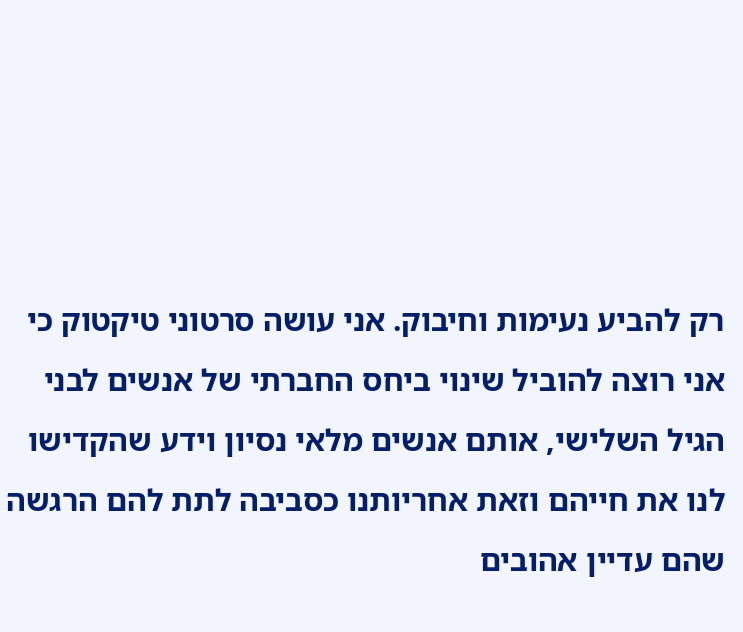רק להביע נעימות וחיבוק. אני עושה סרטוני טיקטוק כי אני רוצה להוביל שינוי ביחס החברתי של אנשים לבני הגיל השלישי, אותם אנשים מלאי נסיון וידע שהקדישו לנו את חייהם וזאת אחריותנו כסביבה לתת להם הרגשה שהם עדיין אהובים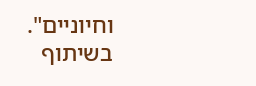וחיוניים".
בשיתוף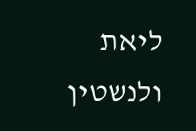ליאת ולנשטין